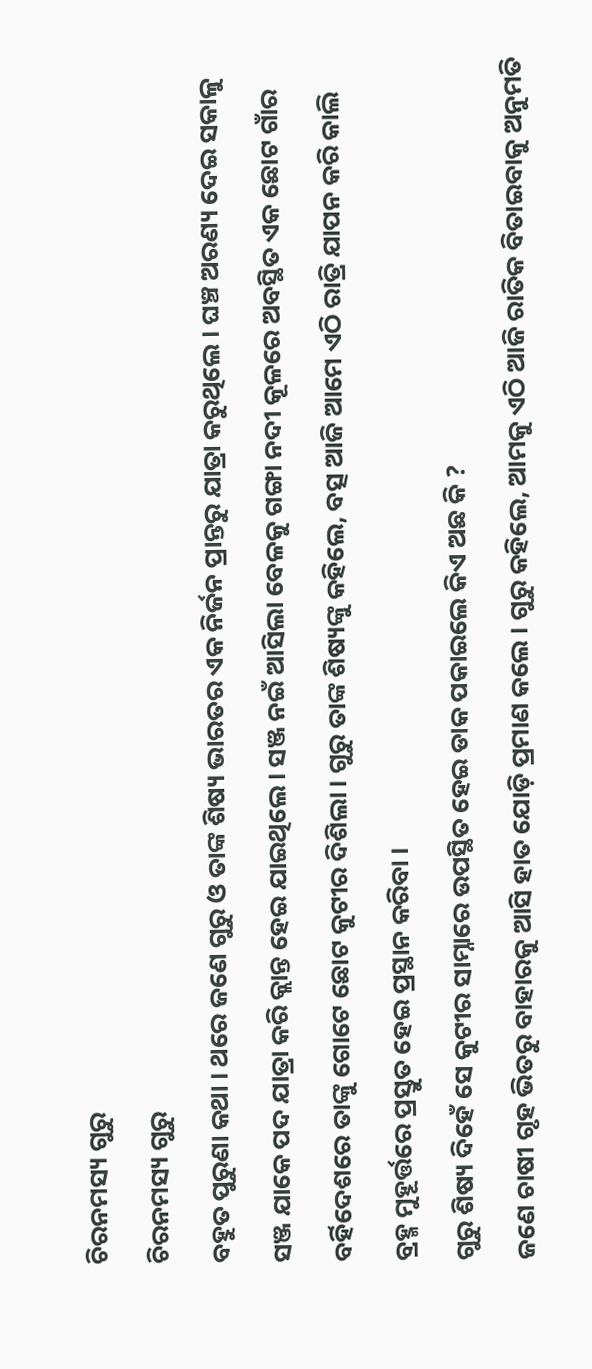ଚିରନମସ୍ୟ ଗୁରୁ
ଚିରନମସ୍ୟ ଗୁରୁ
ବହୁତ ପୁରୁଣା କଥା । ଥରେ ଜଣେ ଗୁରୁ ଓ ତାଙ୍କ ଶିଷ୍ୟ ଭାରତର ଏକ ନିର୍ଜନ ପ୍ରାନ୍ତରୁ ଯାତ୍ରା କରୁଥିଲେ । ଘଞ୍ଚ ଅରଣ୍ୟ ଦେଇ ସକାଳୁ ସଞ୍ଜ ଯାକେ ପଦ ଯାତ୍ରା କରି କ୍ଲାନ୍ତ ହେଇ ଯାଇଥିଲେ । ସଞ୍ଜ ନଇଁ ଆସିଲା ବେଳକୁ ଗଙ୍ଗା ନଦୀ କୂଳରେ ଅବସ୍ଥିତ ଏକ ଛୋଟ ଗାଁର ବର୍ହିଦେଶରେ ତାଙ୍କୁ ଗୋଟେ ଛୋଟ କୁଟୀର ଦିଶିଲା । ଗୁରୁ ତାଙ୍କ ଶିଷ୍ୟଙ୍କୁ କହିଲେ, ବତ୍ସ ଆଜି ଆମେ ଏଠି ରାତ୍ରି ଯାପନ କରି କାଲି ବ୍ରହ୍ମ ମୁହୂର୍ତ୍ତରେ ପ୍ରସ୍ତୁତ ହେଇ ପ୍ରସ୍ଥାନ କରିବା ।
ଗୁରୁ ଶିଷ୍ୟ ଦିହେଁ ସେ କୁଟୀର ସାମ୍ନାରେ ଉପସ୍ଥିତ ହେଇ ଡାକ ପକାଇଲେ କିଏ ଅଛ କି ?
ଜଣେ ଚାଷୀ ଗୃହ ଭିତରୁ ବାହାରକୁ ଆସି ହାତ ଯୋଡ଼ି ପ୍ରମାଣ କଲେ । ଗୁରୁ କହିଲେ, ଆମକୁ ଏଠି ଆଜି ରାତିକ ବିତାଇବାକୁ ଅନୁମତି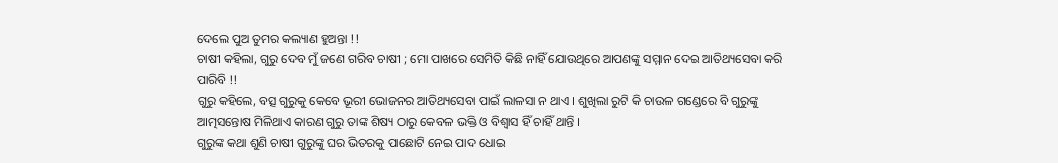ଦେଲେ ପୁଅ ତୁମର କଲ୍ୟାଣ ହୁଅନ୍ତା !!
ଚାଷୀ କହିଲା, ଗୁରୁ ଦେବ ମୁଁ ଜଣେ ଗରିବ ଚାଷୀ ; ମୋ ପାଖରେ ସେମିତି କିଛି ନାହିଁ ଯୋଉଥିରେ ଆପଣଙ୍କୁ ସମ୍ମାନ ଦେଇ ଆତିଥ୍ୟସେବା କରି ପାରିବି !!
ଗୁରୁ କହିଲେ, ବତ୍ସ ଗୁରୁକୁ କେବେ ଭୂରୀ ଭୋଜନର ଆତିଥ୍ୟସେବା ପାଇଁ ଲାଳସା ନ ଥାଏ । ଶୁଖିଲା ରୁଟି କି ଚାଉଳ ଗଣ୍ଡେରେ ବି ଗୁରୁଙ୍କୁ ଆତ୍ମସନ୍ତୋଷ ମିଳିଥାଏ କାରଣ ଗୁରୁ ତାଙ୍କ ଶିଷ୍ୟ ଠାରୁ କେବଳ ଭକ୍ତି ଓ ବିଶ୍ବାସ ହିଁ ଚାହିଁ ଥାନ୍ତି ।
ଗୁରୁଙ୍କ କଥା ଶୁଣି ଚାଷୀ ଗୁରୁଙ୍କୁ ଘର ଭିତରକୁ ପାଛୋଟି ନେଇ ପାଦ ଧୋଇ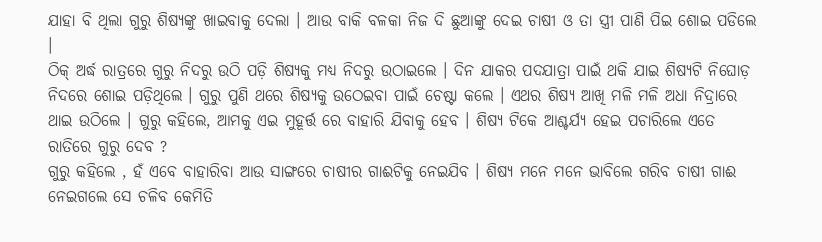ଯାହା ବି ଥିଲା ଗୁରୁ ଶିଷ୍ୟଙ୍କୁ ଖାଇବାକୁ ଦେଲା । ଆଉ ବାକି ବଳକା ନିଜ ଦି ଛୁଆଙ୍କୁ ଦେଇ ଚାଷୀ ଓ ତା ସ୍ତ୍ରୀ ପାଣି ପିଇ ଶୋଇ ପଡିଲେ ।
ଠିକ୍ ଅର୍ଦ୍ଧ ରାତ୍ରରେ ଗୁରୁ ନିଦରୁ ଉଠି ପଡ଼ି ଶିଷ୍ୟକୁ ମଧ୍ୟ ନିଦରୁ ଉଠାଇଲେ । ଦିନ ଯାକର ପଦଯାତ୍ରା ପାଇଁ ଥକି ଯାଇ ଶିଷ୍ୟଟି ନିଘୋଡ଼ ନିଦରେ ଶୋଇ ପଡ଼ିଥିଲେ । ଗୁରୁ ପୁଣି ଥରେ ଶିଷ୍ୟକୁ ଉଠେଇବା ପାଇଁ ଚେଷ୍ଟା କଲେ । ଏଥର ଶିଷ୍ୟ ଆଖି ମଳି ମଳି ଅଧା ନିଦ୍ରାରେ ଥାଇ ଉଠିଲେ । ଗୁରୁ କହିଲେ, ଆମକୁ ଏଇ ମୁହୂର୍ତ୍ତ ରେ ବାହାରି ଯିବାକୁ ହେବ । ଶିଷ୍ୟ ଟିକେ ଆଶ୍ଚର୍ଯ୍ୟ ହେଇ ପଚାରିଲେ ଏତେ ରାତିରେ ଗୁରୁ ଦେବ ?
ଗୁରୁ କହିଲେ , ହଁ ଏବେ ବାହାରିବା ଆଉ ସାଙ୍ଗରେ ଚାଷୀର ଗାଈଟିକୁ ନେଇଯିବ । ଶିଷ୍ୟ ମନେ ମନେ ଭାବିଲେ ଗରିବ ଚାଷୀ ଗାଈ ନେଇଗଲେ ସେ ଚଳିବ କେମିତି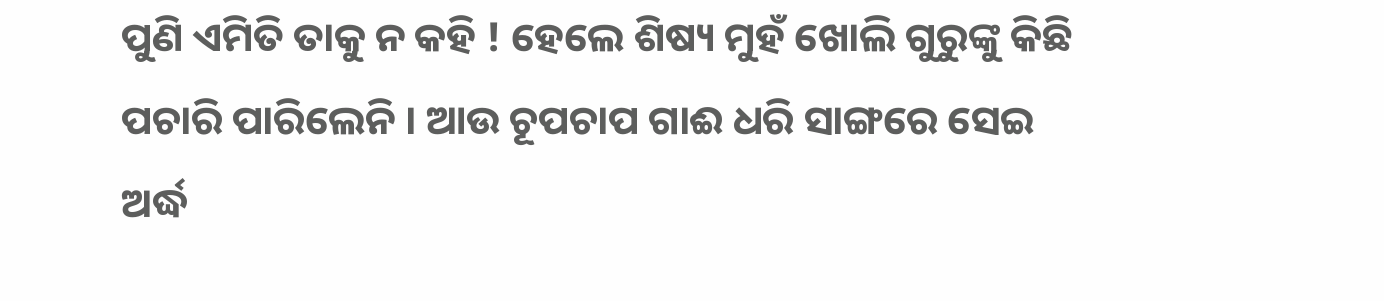ପୁଣି ଏମିତି ତାକୁ ନ କହି ! ହେଲେ ଶିଷ୍ୟ ମୁହଁ ଖୋଲି ଗୁରୁଙ୍କୁ କିଛି ପଚାରି ପାରିଲେନି । ଆଉ ଚୂପଚାପ ଗାଈ ଧରି ସାଙ୍ଗରେ ସେଇ ଅର୍ଦ୍ଧ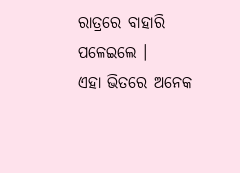ରାତ୍ରରେ ବାହାରି ପଳେଇଲେ ।
ଏହା ଭିତରେ ଅନେକ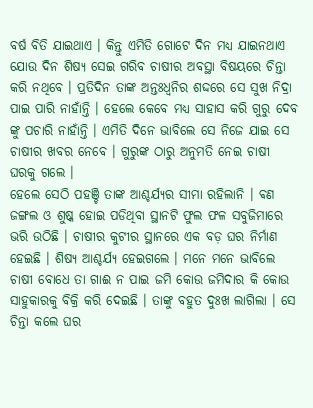ବର୍ଷ ବିତି ଯାଇଥାଏ । କିନ୍ତୁ ଏମିତି ଗୋଟେ ଦିନ ମଧ୍ୟ ଯାଇନଥାଏ ଯୋଉ ଦିନ ଶିଷ୍ୟ ସେଇ ଗରିବ ଚାଷୀର ଅବସ୍ଥା ବିଷୟରେ ଚିନ୍ତା କରି ନଥିବେ । ପ୍ରତିଦିନ ତାଙ୍କ ଅନ୍ତଃଧ୍ଵନିର ଶଦ୍ଦରେ ସେ ସୁଖ ନିଦ୍ରା ପାଇ ପାରି ନାହାଁନ୍ତି । ହେଲେ କେବେ ମଧ୍ୟ ସାହାସ କରି ଗୁରୁ ଦେବ
ଙ୍କୁ ପଚାରି ନାହାଁନ୍ତି । ଏମିତି ଦିନେ ଭାବିଲେ ସେ ନିଜେ ଯାଇ ସେ ଚାଷୀର ଖବର ନେବେ । ଗୁରୁଙ୍କ ଠାରୁ ଅନୁମତି ନେଇ ଚାଷୀ ଘରକୁ ଗଲେ ।
ହେଲେ ସେଠି ପହଞ୍ଚି ତାଙ୍କ ଆଶ୍ଚର୍ଯ୍ୟର ସୀମା ରହିଲାନି । ଵଣ ଜଙ୍ଗଲ ଓ ଶୁଷ୍କ ହୋଇ ପଡିଥିବା ସ୍ଥାନଟି ଫୁଲ ଫଳ ସବୁଜିମାରେ ଭରି ଉଠିଛି । ଚାଷୀର କୁଟୀର ସ୍ଥାନରେ ଏକ ବଡ଼ ଘର ନିର୍ମାଣ ହେଇଛି । ଶିଷ୍ୟ ଆଶ୍ଚର୍ଯ୍ୟ ହେଇଗଲେ । ମନେ ମନେ ଭାବିଲେ ଚାଷୀ ବୋଧେ ତା ଗାଈ ନ ପାଇ ଜମି କୋଉ ଜମିଦାର କି କୋଉ ସାହୁକାରକୁ ବିକ୍ରି କରି ଦେଇଛି । ତାଙ୍କୁ ବହୁତ ଦୁଃଖ ଲାଗିଲା । ସେ ଚିନ୍ତା କଲେ ଘର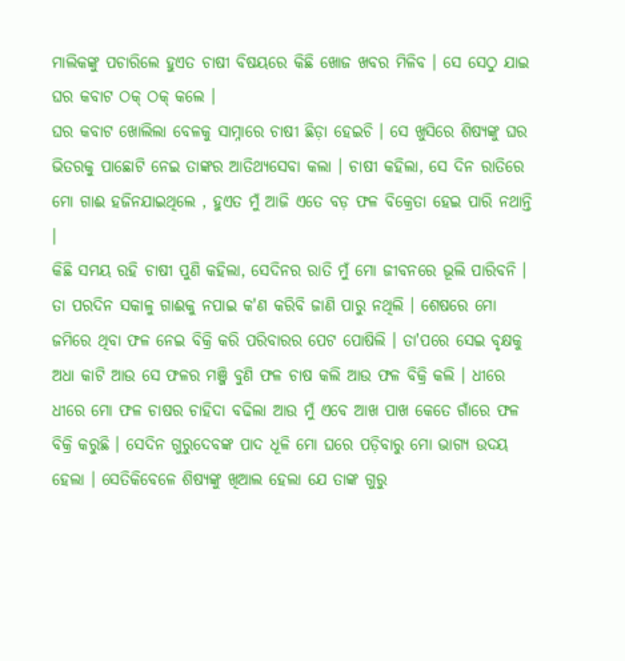ମାଲିକଙ୍କୁ ପଚାରିଲେ ହୁଏତ ଚାଷୀ ବିଷୟରେ କିଛି ଖୋଜ ଖବର ମିଳିବ । ସେ ସେଠୁ ଯାଇ ଘର କବାଟ ଠକ୍ ଠକ୍ କଲେ ।
ଘର କବାଟ ଖୋଲିଲା ବେଳକୁ ସାମ୍ନାରେ ଚାଷୀ ଛିଡ଼ା ହେଇଚି । ସେ ଖୁସିରେ ଶିଷ୍ୟଙ୍କୁ ଘର ଭିତରକୁ ପାଛୋଟି ନେଇ ତାଙ୍କର ଆତିଥ୍ୟସେବା କଲା । ଚାଷୀ କହିଲା, ସେ ଦିନ ରାତିରେ ମୋ ଗାଈ ହଜିନଯାଇଥିଲେ , ହୁଏତ ମୁଁ ଆଜି ଏତେ ବଡ଼ ଫଳ ବିକ୍ରେତା ହେଇ ପାରି ନଥାନ୍ତି ।
କିଛି ସମୟ ରହି ଚାଷୀ ପୁଣି କହିଲା, ସେଦିନର ରାତି ମୁଁ ମୋ ଜୀବନରେ ଭୂଲି ପାରିବନି । ତା ପରଦିନ ସକାଳୁ ଗାଈକୁ ନପାଇ କ'ଣ କରିବି ଜାଣି ପାରୁ ନଥିଲି । ଶେଷରେ ମୋ ଜମିରେ ଥିବା ଫଳ ନେଇ ବିକ୍ରି କରି ପରିବାରର ପେଟ ପୋଷିଲି । ତା'ପରେ ସେଇ ବୃକ୍ଷକୁ ଅଧା କାଟି ଆଉ ସେ ଫଳର ମଞ୍ଜି ବୁଣି ଫଳ ଚାଷ କଲି ଆଉ ଫଳ ବିକ୍ରି କଲି । ଧୀରେ ଧୀରେ ମୋ ଫଳ ଚାଷର ଚାହିଦା ବଢିଲା ଆଉ ମୁଁ ଏବେ ଆଖ ପାଖ କେତେ ଗାଁରେ ଫଳ ବିକ୍ରି କରୁଛି । ସେଦିନ ଗୁରୁଦେବଙ୍କ ପାଦ ଧୂଳି ମୋ ଘରେ ପଡ଼ିବାରୁ ମୋ ଭାଗ୍ୟ ଉଦୟ ହେଲା । ସେତିକିବେଳେ ଶିଷ୍ୟଙ୍କୁ ଖିଆଲ ହେଲା ଯେ ତାଙ୍କ ଗୁରୁ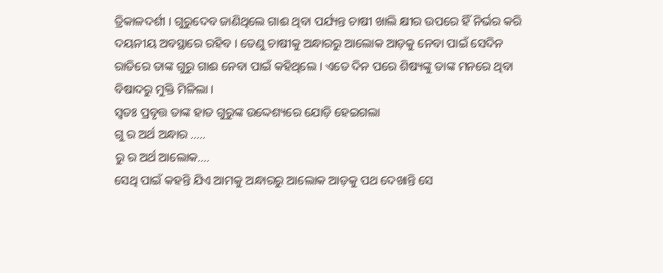ତ୍ରିକାଳଦର୍ଶୀ । ଗୁରୁଦେବ ଜାଣିଥିଲେ ଗାଈ ଥିବା ପର୍ଯ୍ୟନ୍ତ ଚାଷୀ ଖାଲି କ୍ଷୀର ଉପରେ ହିଁ ନିର୍ଭର କରି ଦୟନୀୟ ଅବସ୍ଥାରେ ରହିବ । ତେଣୁ ଚାଷୀକୁ ଅନ୍ଧାରରୁ ଆଲୋକ ଆଡ଼କୁ ନେବା ପାଇଁ ସେଦିନ ରାତିରେ ତାଙ୍କ ଗୁରୁ ଗାଈ ନେବା ପାଇଁ କହିଥିଲେ । ଏତେ ଦିନ ପରେ ଶିଷ୍ୟଙ୍କୁ ତାଙ୍କ ମନରେ ଥିବା ବିଷାଦରୁ ମୁକ୍ତି ମିଳିଲା ।
ସ୍ବତଃ ପ୍ରବୃତ୍ତ ତାଙ୍କ ହାତ ଗୁରୁଙ୍କ ଉଦ୍ଦେଶ୍ୟରେ ଯୋଡ଼ି ହେଇଗଲା
ଗୁ ର ଅର୍ଥ ଅନ୍ଧାର .....
ରୁ ର ଅର୍ଥ ଆଲୋକ....
ସେଥି ପାଇଁ କହନ୍ତି ଯିଏ ଆମକୁ ଅନ୍ଧାରରୁ ଆଲୋକ ଆଡ଼କୁ ପଥ ଦେଖାନ୍ତି ସେ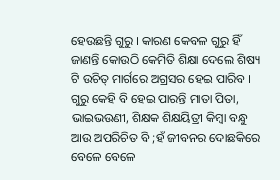ହେଉଛନ୍ତି ଗୁରୁ । କାରଣ କେବଳ ଗୁରୁ ହିଁ ଜାଣନ୍ତି କୋଉଠି କେମିତି ଶିକ୍ଷା ଦେଲେ ଶିଷ୍ୟ ଟି ଉଚିତ୍ ମାର୍ଗରେ ଅଗ୍ରସର ହେଇ ପାରିବ ।
ଗୁରୁ କେହି ବି ହେଇ ପାରନ୍ତି ମାତା ପିତା, ଭାଇଭଉଣୀ, ଶିକ୍ଷକ ଶିକ୍ଷୟିତ୍ରୀ କିମ୍ବା ବନ୍ଧୁ ଆଉ ଅପରିଚିତ ବି ;ହଁ ଜୀବନର ଦୋଛକିରେ ବେଳେ ବେଳେ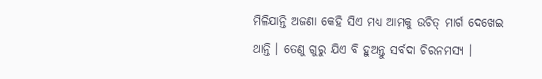ମିଳିଯାନ୍ତି ଅଜଣା କେହି ସିଏ ମଧ୍ୟ ଆମକୁ ଉଚିତ୍ ମାର୍ଗ ଦେଖେଇ ଥାନ୍ତି । ତେଣୁ ଗୁରୁ ଯିଏ ବି ହୁଅନ୍ତୁ ସର୍ବଦା ଚିରନମସ୍ୟ ।